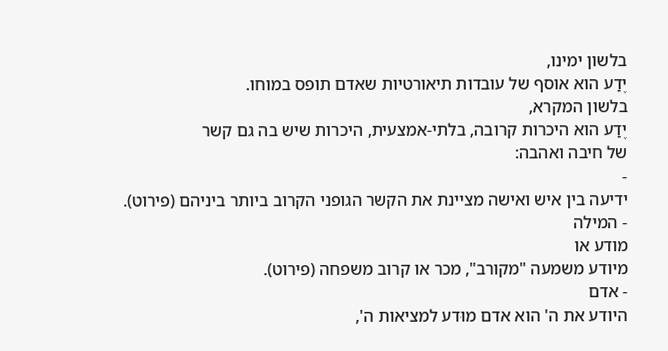בלשון ימינו,
יֶדַע הוא אוסף של עובדות תיאורטיות שאדם תופס במוחו.
בלשון המקרא,
יֶדַע הוא היכרות קרובה, בלתי-אמצעית, היכרות שיש בה גם קשר
של חיבה ואהבה:
-
ידיעה בין איש ואישה מציינת את הקשר הגופני הקרוב ביותר ביניהם (פירוט).
- המילה
מודע או
מיודע משמעה "מקורב", מכר או קרוב משפחה (פירוט).
- אדם
היודע את ה' הוא אדם מוּדע למציאות ה',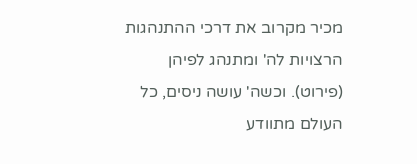מכיר מקרוב את דרכי ההתנהגות הרצויות לה' ומתנהג לפיהן (פירוט). וכשה' עושה ניסים, כל העולם מתוודע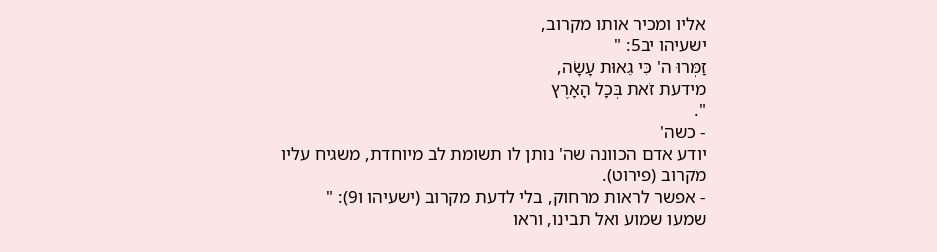אליו ומכיר אותו מקרוב,
ישעיהו יב5: "
זַמְּרוּ ה' כִּי גֵאוּת עָשָׂה,
מידעת זֹאת בְּכָל הָאָרֶץ
".
- כשה'
יודע אדם הכוונה שה' נותן לו תשומת לב מיוחדת, משגיח עליו מקרוב (פירוט).
- אפשר לראות מרחוק, בלי לדעת מקרוב (ישעיהו ו9): "
שמעו שמוע ואל תבינו, וראו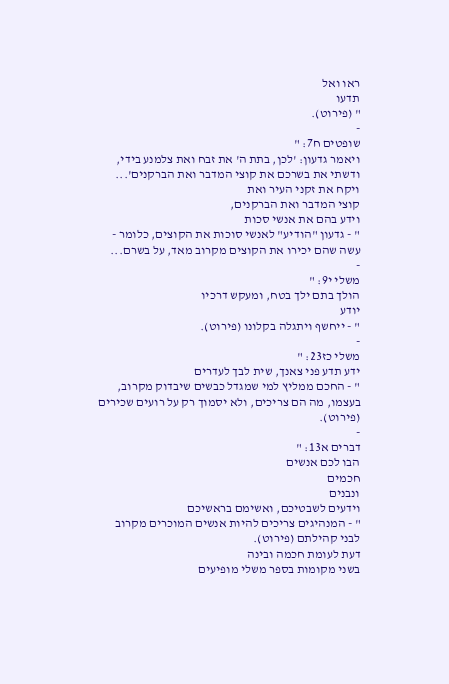ראו ואל
תדעו
" (פירוט).
-
שופטים ח7: "
ויאמר גדעון: 'לכן, בתת ה' את זבח ואת צלמנע בידי, ודשתי את בשרכם את קוצי המדבר ואת הברקנים'...
ויקח את זקני העיר ואת
קוצי המדבר ואת הברקנים,
וידע בהם את אנשי סכות
" - גדעון "הודיע" לאנשי סוכות את הקוצים, כלומר - עשה שהם יכירו את הקוצים מקרוב מאד, על בשרם...
-
משלי י9: "
הולך בתם ילך בטח, ומעקש דרכיו
יודע
" - ייחשף ויתגלה בקלונו (פירוט).
-
משלי כז23: "
ידע תדע פני צאנך, שית לבך לעדרים
" - החכם ממליץ למי שמגדל כבשים שיבדוק מקרוב, בעצמו, מה הם צריכים, ולא יסמוך רק על רועים שכירים (פירוט).
-
דברים א13: "
הבו לכם אנשים
חכמים
ונבנים
וידעים לשבטיכם, ואשימם בראשיכם
" - המנהיגים צריכים להיות אנשים המוכרים מקרוב לבני קהילתם (פירוט).
דעת לעומת חכמה ובינה
בשני מקומות בספר משלי מופיעים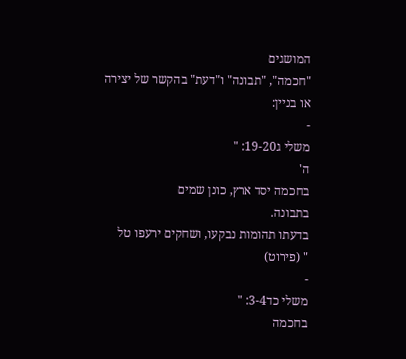המושגים
"חכמה", "תבונה" ו"דעת" בהקשר של יצירה או בניין:
-
משלי ג19-20: "
ה'
בחכמה יסד ארץ, כונן שמים
בתבונה.
בדעתו תהומות נבקעו, ושחקים ירעפו טל
" (פירוט)
-
משלי כד3-4: "
בחכמה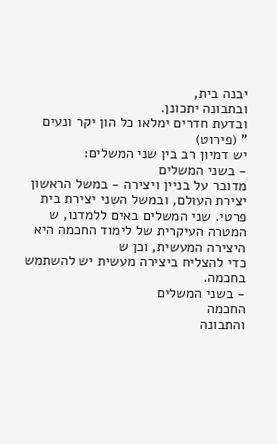יבנה בית,
ובתבונה יתכונן.
ובדעת חדרים ימלאו כל הון יקר ונעים
" (פירוט)
יש דמיון רב בין שני המשלים:
- בשני המשלים
מדובר על בניין ויצירה - במשל הראשון יצירת העולם, ובמשל השני יצירת בית פרטי. שני המשלים באים ללמדנו, ש
המטרה העיקרית של לימוד החכמה היא היצירה המעשית, וכן ש
כדי להצליח ביצירה מעשית יש להשתמש בחכמה.
- בשני המשלים
החכמה
והתבונה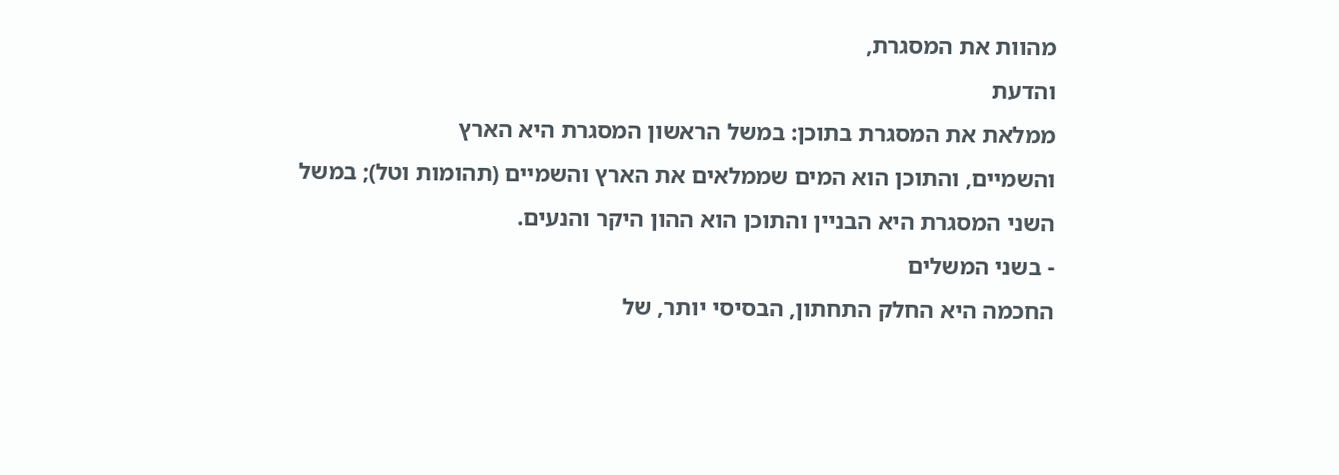מהוות את המסגרת,
והדעת
ממלאת את המסגרת בתוכן: במשל הראשון המסגרת היא הארץ
והשמיים, והתוכן הוא המים שממלאים את הארץ והשמיים (תהומות וטל); במשל
השני המסגרת היא הבניין והתוכן הוא ההון היקר והנעים.
- בשני המשלים
החכמה היא החלק התחתון, הבסיסי יותר, של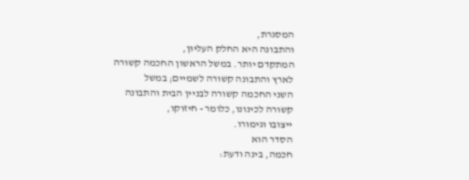המסגרת,
והתבונה היא החלק העליון,
המתקדם יותר. במשל הראשון החכמה קשורה לארץ והתבונה קשורה לשמיים; במשל
השני החכמה קשורה לבניין הבית והתבונה קשורה לכינונו, כלומר - חיזוקו,
ייצובו וגימורו.
הסדר הוא
חכמה, בינה ודעת: